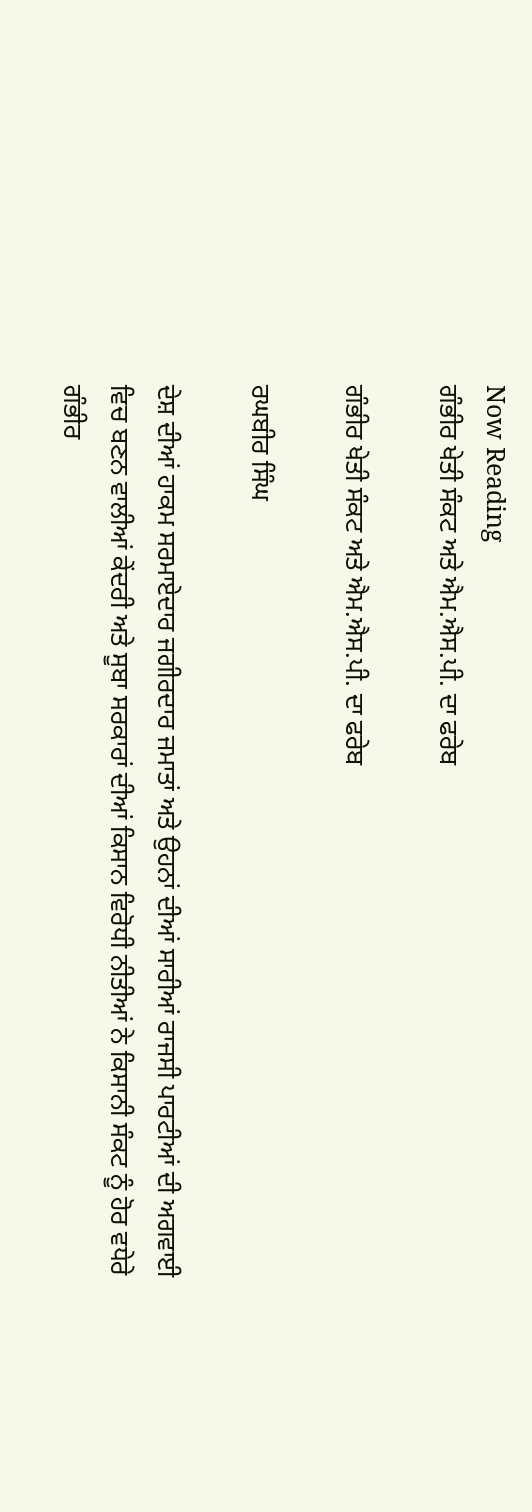Now Reading
ਗੰਭੀਰ ਖੇਤੀ ਸੰਕਟ ਅਤੇ ਐਮ.ਐਸ.ਪੀ. ਦਾ ਫਰੇਬ

ਗੰਭੀਰ ਖੇਤੀ ਸੰਕਟ ਅਤੇ ਐਮ.ਐਸ.ਪੀ. ਦਾ ਫਰੇਬ

ਰਘਬੀਰ ਸਿੰਘ

ਦੇਸ਼ ਦੀਆਂ ਹਾਕਮ ਸਰਮਾਏਦਾਰ ਜਗੀਰਦਾਰ ਜਮਾਤਾਂ ਅਤੇ ਉਹਨਾਂ ਦੀਆਂ ਸਾਰੀਆਂ ਰਾਜਸੀ ਪਾਰਟੀਆਂ ਦੀ ਅਗਵਾਈ ਵਿਚ ਬਣਨ ਵਾਲੀਆਂ ਕੇਂਦਰੀ ਅਤੇ ਸੂਬਾ ਸਰਕਾਰਾਂ ਦੀਆਂ ਕਿਸਾਨ ਵਿਰੋਧੀ ਨੀਤੀਆਂ ਨੇ ਕਿਸਾਨੀ ਸੰਕਟ ਨੂੰ ਹੋਰ ਵਧੇਰੇ ਗੰਭੀਰ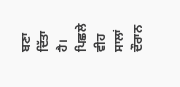ਬਣਾ ਦਿੱਤਾ ਹੈ। ਪਿਛਲੇ ਵੀਹ ਸਾਲਾਂ ਦੌਰਾਨ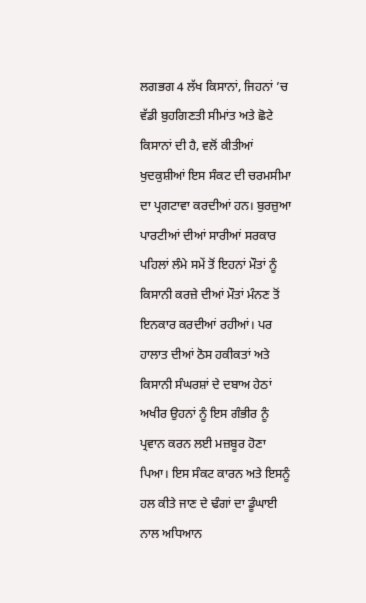ਲਗਭਗ 4 ਲੱਖ ਕਿਸਾਨਾਂ, ਜਿਹਨਾਂ ’ਚ ਵੱਡੀ ਬੁਹਗਿਣਤੀ ਸੀਮਾਂਤ ਅਤੇ ਛੋਟੇ ਕਿਸਾਨਾਂ ਦੀ ਹੈ, ਵਲੋਂ ਕੀਤੀਆਂ ਖੁਦਕੁਸ਼ੀਆਂ ਇਸ ਸੰਕਟ ਦੀ ਚਰਮਸੀਮਾ ਦਾ ਪ੍ਰਗਟਾਵਾ ਕਰਦੀਆਂ ਹਨ। ਬੁਰਜ਼ੁਆ ਪਾਰਟੀਆਂ ਦੀਆਂ ਸਾਰੀਆਂ ਸਰਕਾਰ ਪਹਿਲਾਂ ਲੰਮੇ ਸਮੇਂ ਤੋਂ ਇਹਨਾਂ ਮੌਤਾਂ ਨੂੰ ਕਿਸਾਨੀ ਕਰਜ਼ੇ ਦੀਆਂ ਮੌਤਾਂ ਮੰਨਣ ਤੋਂ ਇਨਕਾਰ ਕਰਦੀਆਂ ਰਹੀਆਂ। ਪਰ ਹਾਲਾਤ ਦੀਆਂ ਠੋਸ ਹਕੀਕਤਾਂ ਅਤੇ ਕਿਸਾਨੀ ਸੰਘਰਸ਼ਾਂ ਦੇ ਦਬਾਅ ਹੇਠਾਂ ਅਖੀਰ ਉਹਨਾਂ ਨੂੰ ਇਸ ਗੰਭੀਰ ਨੂੰ ਪ੍ਰਵਾਨ ਕਰਨ ਲਈ ਮਜ਼ਬੂਰ ਹੋਣਾ ਪਿਆ। ਇਸ ਸੰਕਟ ਕਾਰਨ ਅਤੇ ਇਸਨੂੰ ਹਲ ਕੀਤੇ ਜਾਣ ਦੇ ਢੰਗਾਂ ਦਾ ਡੂੰਘਾਈ ਨਾਲ ਅਧਿਆਨ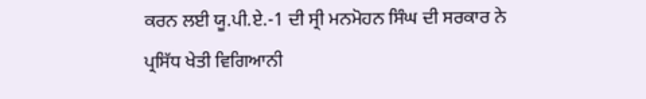ਕਰਨ ਲਈ ਯੂ.ਪੀ.ਏ.-1 ਦੀ ਸ੍ਰੀ ਮਨਮੋਹਨ ਸਿੰਘ ਦੀ ਸਰਕਾਰ ਨੇ ਪ੍ਰਸਿੱਧ ਖੇਤੀ ਵਿਗਿਆਨੀ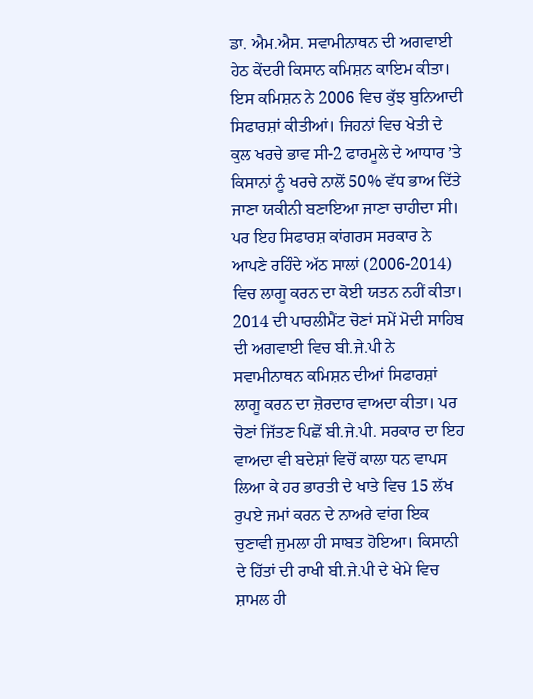ਡਾ. ਐਮ.ਐਸ. ਸਵਾਮੀਨਾਥਨ ਦੀ ਅਗਵਾਈ ਹੇਠ ਕੇਂਦਰੀ ਕਿਸਾਨ ਕਮਿਸ਼ਨ ਕਾਇਮ ਕੀਤਾ। ਇਸ ਕਮਿਸ਼ਨ ਨੇ 2006 ਵਿਚ ਕੁੱਝ ਬੁਨਿਆਦੀ ਸਿਫਾਰਸ਼ਾਂ ਕੀਤੀਆਂ। ਜਿਹਨਾਂ ਵਿਚ ਖੇਤੀ ਦੇ ਕੁਲ ਖਰਚੇ ਭਾਵ ਸੀ-2 ਫਾਰਮੂਲੇ ਦੇ ਆਧਾਰ ’ਤੇ ਕਿਸਾਨਾਂ ਨੂੰ ਖਰਚੇ ਨਾਲੋਂ 50% ਵੱਧ ਭਾਅ ਦਿੱਤੇ ਜਾਣਾ ਯਕੀਨੀ ਬਣਾਇਆ ਜਾਣਾ ਚਾਹੀਦਾ ਸੀ। ਪਰ ਇਹ ਸਿਫਾਰਸ਼ ਕਾਂਗਰਸ ਸਰਕਾਰ ਨੇ ਆਪਣੇ ਰਹਿੰਦੇ ਅੱਠ ਸਾਲਾਂ (2006-2014) ਵਿਚ ਲਾਗੂ ਕਰਨ ਦਾ ਕੋਈ ਯਤਨ ਨਹੀਂ ਕੀਤਾ। 2014 ਦੀ ਪਾਰਲੀਮੈਂਟ ਚੋਣਾਂ ਸਮੇਂ ਮੋਦੀ ਸਾਹਿਬ ਦੀ ਅਗਵਾਈ ਵਿਚ ਬੀ.ਜੇ.ਪੀ ਨੇ ਸਵਾਮੀਨਾਥਨ ਕਮਿਸ਼ਨ ਦੀਆਂ ਸਿਫਾਰਸ਼ਾਂ ਲਾਗੂ ਕਰਨ ਦਾ ਜ਼ੋਰਦਾਰ ਵਾਅਦਾ ਕੀਤਾ। ਪਰ ਚੋਣਾਂ ਜਿੱਤਣ ਪਿਛੋਂ ਬੀ.ਜੇ.ਪੀ. ਸਰਕਾਰ ਦਾ ਇਹ ਵਾਅਦਾ ਵੀ ਬਦੇਸ਼ਾਂ ਵਿਚੋਂ ਕਾਲਾ ਧਨ ਵਾਪਸ ਲਿਆ ਕੇ ਹਰ ਭਾਰਤੀ ਦੇ ਖਾਤੇ ਵਿਚ 15 ਲੱਖ ਰੁਪਏ ਜਮਾਂ ਕਰਨ ਦੇ ਨਾਅਰੇ ਵਾਂਗ ਇਕ ਚੁਣਾਵੀ ਜੁਮਲਾ ਹੀ ਸਾਬਤ ਹੋਇਆ। ਕਿਸਾਨੀ ਦੇ ਹਿੱਤਾਂ ਦੀ ਰਾਖੀ ਬੀ.ਜੇ.ਪੀ ਦੇ ਖੇਮੇ ਵਿਚ ਸ਼ਾਮਲ ਹੀ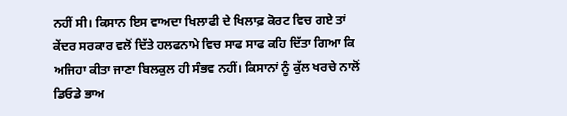ਨਹੀਂ ਸੀ। ਕਿਸਾਨ ਇਸ ਵਾਅਦਾ ਖਿਲਾਫੀ ਦੇ ਖਿਲਾਫ਼ ਕੋਰਟ ਵਿਚ ਗਏ ਤਾਂ ਕੇਂਦਰ ਸਰਕਾਰ ਵਲੋਂ ਦਿੱਤੇ ਹਲਫਨਾਮੇ ਵਿਚ ਸਾਫ ਸਾਫ ਕਹਿ ਦਿੱਤਾ ਗਿਆ ਕਿ ਅਜਿਹਾ ਕੀਤਾ ਜਾਣਾ ਬਿਲਕੁਲ ਹੀ ਸੰਭਵ ਨਹੀਂ। ਕਿਸਾਨਾਂ ਨੂੰ ਕੁੱਲ ਖਰਚੇ ਨਾਲੋਂ ਡਿਓਡੇ ਭਾਅ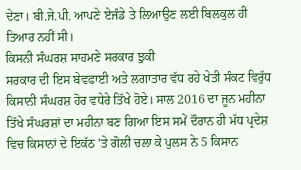ਦੇਣਾ। ਬੀ.ਜੇ.ਪੀ. ਆਪਣੇ ਏਜੰਡੇ ਤੇ ਲਿਆਉਣ ਲਈ ਬਿਲਕੁਲ ਹੀ ਤਿਆਰ ਨਹੀਂ ਸੀ।
ਕਿਸਨੀ ਸੰਘਰਸ਼ ਸਾਹਮਣੇ ਸਰਕਾਰ ਝੁਕੀ
ਸਰਕਾਰ ਦੀ ਇਸ ਬੇਵਫਾਈ ਅਤੇ ਲਗਾਤਾਰ ਵੱਧ ਰਹੇ ਖੇਤੀ ਸੰਕਟ ਵਿਰੁੱਧ ਕਿਸਾਨੀ ਸੰਘਰਸ਼ ਹੋਰ ਵਧੇਰੇ ਤਿੱਖੇ ਹੋਏ। ਸਾਲ 2016 ਦਾ ਜੂਨ ਮਹੀਨਾ ਤਿੱਖੇ ਸੰਘਰਸ਼ਾਂ ਦਾ ਮਹੀਨਾ ਬਣ ਗਿਆ ਇਸ ਸਮੇਂ ਦੌਰਾਨ ਹੀ ਮੱਧ ਪ੍ਰਦੇਸ਼ ਵਿਚ ਕਿਸਾਨਾਂ ਦੇ ਇਕੱਠ ’ਤੇ ਗੋਲੀ ਚਲਾ ਕੇ ਪੁਲਸ ਨੇ 5 ਕਿਸਾਨ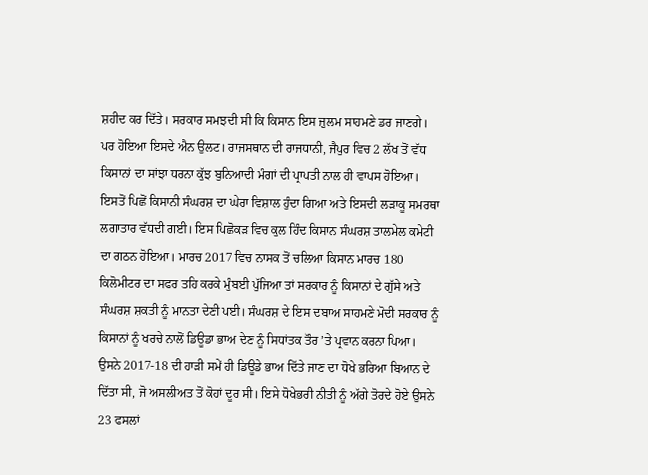ਸ਼ਹੀਦ ਕਰ ਦਿੱਤੇ। ਸਰਕਾਰ ਸਮਝਦੀ ਸੀ ਕਿ ਕਿਸਾਨ ਇਸ ਜ਼ੁਲਮ ਸਾਹਮਣੇ ਡਰ ਜਾਣਗੇ। ਪਰ ਹੋਇਆ ਇਸਦੇ ਐਨ ਉਲਟ। ਰਾਜਸਥਾਨ ਦੀ ਰਾਜਧਾਨੀ, ਜੈਪੁਰ ਵਿਚ 2 ਲੱਖ ਤੋਂ ਵੱਧ ਕਿਸਾਨਾਂ ਦਾ ਸਾਂਝਾ ਧਰਨਾ ਕੁੱਝ ਬੁਨਿਆਦੀ ਮੰਗਾਂ ਦੀ ਪ੍ਰਾਪਤੀ ਨਾਲ ਹੀ ਵਾਪਸ ਹੋਇਆ।
ਇਸਤੋਂ ਪਿਛੋਂ ਕਿਸਾਨੀ ਸੰਘਰਸ਼ ਦਾ ਘੇਰਾ ਵਿਸ਼ਾਲ ਹੁੰਦਾ ਗਿਆ ਅਤੇ ਇਸਦੀ ਲੜਾਕੂ ਸਮਰਥਾ ਲਗਾਤਾਰ ਵੱਧਦੀ ਗਈ। ਇਸ ਪਿਛੋਕੜ ਵਿਚ ਕੁਲ ਹਿੰਦ ਕਿਸਾਨ ਸੰਘਰਸ਼ ਤਾਲਮੇਲ ਕਮੇਟੀ ਦਾ ਗਠਨ ਹੋਇਆ। ਮਾਰਚ 2017 ਵਿਚ ਨਾਸਕ ਤੋਂ ਚਲਿਆ ਕਿਸਾਨ ਮਾਰਚ 180 ਕਿਲੋਮੀਟਰ ਦਾ ਸਫਰ ਤਹਿ ਕਰਕੇ ਮੁੰਬਈ ਪੁੱਜਿਆ ਤਾਂ ਸਰਕਾਰ ਨੂੰ ਕਿਸਾਨਾਂ ਦੇ ਗੁੱਸੇ ਅਤੇ ਸੰਘਰਸ਼ ਸ਼ਕਤੀ ਨੂੰ ਮਾਨਤਾ ਦੇਣੀ ਪਈ। ਸੰਘਰਸ਼ ਦੇ ਇਸ ਦਬਾਅ ਸਾਹਮਣੇ ਮੋਦੀ ਸਰਕਾਰ ਨੂੰ ਕਿਸਾਨਾਂ ਨੂੰ ਖਰਚੇ ਨਾਲੋਂ ਡਿਊਡਾ ਭਾਅ ਦੇਣ ਨੂੰ ਸਿਧਾਂਤਕ ਤੌਰ ’ਤੇ ਪ੍ਰਵਾਨ ਕਰਨਾ ਪਿਆ। ਉਸਨੇ 2017-18 ਦੀ ਹਾੜੀ ਸਮੇਂ ਹੀ ਡਿਊਡੇ ਭਾਅ ਦਿੱਤੇ ਜਾਣ ਦਾ ਧੋਖੇ ਭਰਿਆ ਬਿਆਨ ਦੇ ਦਿੱਤਾ ਸੀ, ਜੋ ਅਸਲੀਅਤ ਤੋਂ ਕੋਹਾਂ ਦੂਰ ਸੀ। ਇਸੇ ਧੋਖੇਭਰੀ ਨੀਤੀ ਨੂੰ ਅੱਗੇ ਤੋਰਦੇ ਹੋਏ ਉਸਨੇ 23 ਫਸਲਾਂ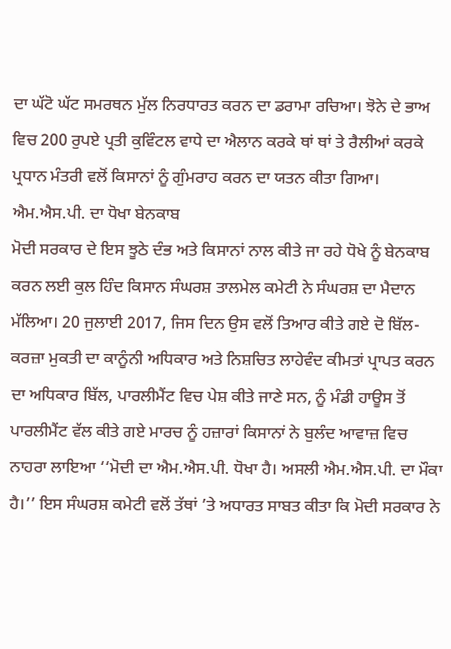ਦਾ ਘੱਟੋ ਘੱਟ ਸਮਰਥਨ ਮੁੱਲ ਨਿਰਧਾਰਤ ਕਰਨ ਦਾ ਡਰਾਮਾ ਰਚਿਆ। ਝੋਨੇ ਦੇ ਭਾਅ ਵਿਚ 200 ਰੁਪਏ ਪ੍ਰਤੀ ਕੁਵਿੰਟਲ ਵਾਧੇ ਦਾ ਐਲਾਨ ਕਰਕੇ ਥਾਂ ਥਾਂ ਤੇ ਰੈਲੀਆਂ ਕਰਕੇ ਪ੍ਰਧਾਨ ਮੰਤਰੀ ਵਲੋਂ ਕਿਸਾਨਾਂ ਨੂੰ ਗੁੰਮਰਾਹ ਕਰਨ ਦਾ ਯਤਨ ਕੀਤਾ ਗਿਆ।
ਐਮ.ਐਸ.ਪੀ. ਦਾ ਧੋਖਾ ਬੇਨਕਾਬ
ਮੋਦੀ ਸਰਕਾਰ ਦੇ ਇਸ ਝੂਠੇ ਦੰਭ ਅਤੇ ਕਿਸਾਨਾਂ ਨਾਲ ਕੀਤੇ ਜਾ ਰਹੇ ਧੋਖੇ ਨੂੰ ਬੇਨਕਾਬ ਕਰਨ ਲਈ ਕੁਲ ਹਿੰਦ ਕਿਸਾਨ ਸੰਘਰਸ਼ ਤਾਲਮੇਲ ਕਮੇਟੀ ਨੇ ਸੰਘਰਸ਼ ਦਾ ਮੈਦਾਨ ਮੱਲਿਆ। 20 ਜੁਲਾਈ 2017, ਜਿਸ ਦਿਨ ਉਸ ਵਲੋਂ ਤਿਆਰ ਕੀਤੇ ਗਏ ਦੋ ਬਿੱਲ-ਕਰਜ਼ਾ ਮੁਕਤੀ ਦਾ ਕਾਨੂੰਨੀ ਅਧਿਕਾਰ ਅਤੇ ਨਿਸ਼ਚਿਤ ਲਾਹੇਵੰਦ ਕੀਮਤਾਂ ਪ੍ਰਾਪਤ ਕਰਨ ਦਾ ਅਧਿਕਾਰ ਬਿੱਲ, ਪਾਰਲੀਮੈਂਟ ਵਿਚ ਪੇਸ਼ ਕੀਤੇ ਜਾਣੇ ਸਨ, ਨੂੰ ਮੰਡੀ ਹਾਊਸ ਤੋਂ ਪਾਰਲੀਮੈਂਟ ਵੱਲ ਕੀਤੇ ਗਏ ਮਾਰਚ ਨੂੰ ਹਜ਼ਾਰਾਂ ਕਿਸਾਨਾਂ ਨੇ ਬੁਲੰਦ ਆਵਾਜ਼ ਵਿਚ ਨਾਹਰਾ ਲਾਇਆ ‘‘ਮੋਦੀ ਦਾ ਐਮ.ਐਸ.ਪੀ. ਧੋਖਾ ਹੈ। ਅਸਲੀ ਐਮ.ਐਸ.ਪੀ. ਦਾ ਮੌਕਾ ਹੈ।’’ ਇਸ ਸੰਘਰਸ਼ ਕਮੇਟੀ ਵਲੋਂ ਤੱਥਾਂ ’ਤੇ ਅਧਾਰਤ ਸਾਬਤ ਕੀਤਾ ਕਿ ਮੋਦੀ ਸਰਕਾਰ ਨੇ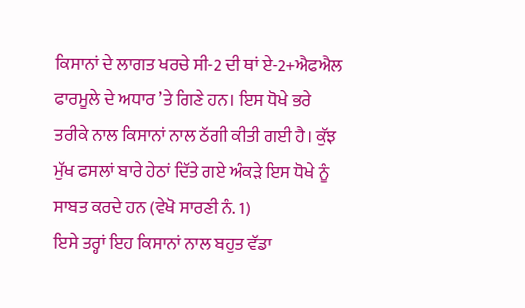ਕਿਸਾਨਾਂ ਦੇ ਲਾਗਤ ਖਰਚੇ ਸੀ-2 ਦੀ ਥਾਂ ਏ-2+ਐਫਐਲ ਫਾਰਮੂਲੇ ਦੇ ਅਧਾਰ ’ਤੇ ਗਿਣੇ ਹਨ। ਇਸ ਧੋਖੇ ਭਰੇ ਤਰੀਕੇ ਨਾਲ ਕਿਸਾਨਾਂ ਨਾਲ ਠੱਗੀ ਕੀਤੀ ਗਈ ਹੈ। ਕੁੱਝ ਮੁੱਖ ਫਸਲਾਂ ਬਾਰੇ ਹੇਠਾਂ ਦਿੱਤੇ ਗਏ ਅੰਕੜੇ ਇਸ ਧੋਖੇ ਨੂੰ ਸਾਬਤ ਕਰਦੇ ਹਨ (ਵੇਖੋ ਸਾਰਣੀ ਨੰ. 1)
ਇਸੇ ਤਰ੍ਹਾਂ ਇਹ ਕਿਸਾਨਾਂ ਨਾਲ ਬਹੁਤ ਵੱਡਾ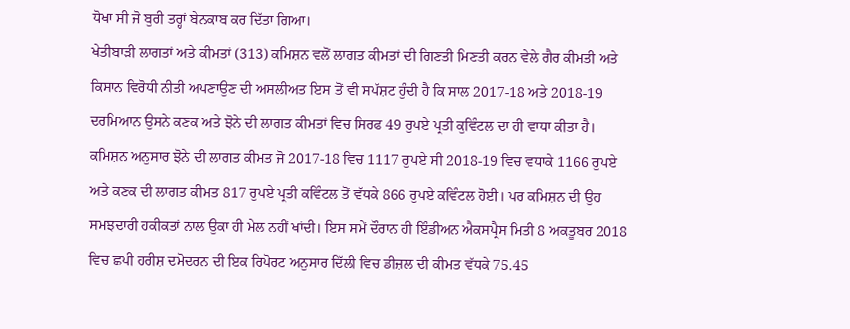ਧੋਖਾ ਸੀ ਜੋ ਬੁਰੀ ਤਰ੍ਹਾਂ ਬੇਨਕਾਬ ਕਰ ਦਿੱਤਾ ਗਿਆ।
ਖੇਤੀਬਾੜੀ ਲਾਗਤਾਂ ਅਤੇ ਕੀਮਤਾਂ (313) ਕਮਿਸ਼ਨ ਵਲੋਂ ਲਾਗਤ ਕੀਮਤਾਂ ਦੀ ਗਿਣਤੀ ਮਿਣਤੀ ਕਰਨ ਵੇਲੇ ਗੈਰ ਕੀਮਤੀ ਅਤੇ ਕਿਸਾਨ ਵਿਰੋਧੀ ਨੀਤੀ ਅਪਣਾਉਣ ਦੀ ਅਸਲੀਅਤ ਇਸ ਤੋਂ ਵੀ ਸਪੱਸ਼ਟ ਹੁੰਦੀ ਹੈ ਕਿ ਸਾਲ 2017-18 ਅਤੇ 2018-19 ਦਰਮਿਆਨ ਉਸਨੇ ਕਣਕ ਅਤੇ ਝੋਨੇ ਦੀ ਲਾਗਤ ਕੀਮਤਾਂ ਵਿਚ ਸਿਰਫ 49 ਰੁਪਏ ਪ੍ਰਤੀ ਕੁਵਿੰਟਲ ਦਾ ਹੀ ਵਾਧਾ ਕੀਤਾ ਹੈ। ਕਮਿਸ਼ਨ ਅਨੁਸਾਰ ਝੋਨੇ ਦੀ ਲਾਗਤ ਕੀਮਤ ਜੋ 2017-18 ਵਿਚ 1117 ਰੁਪਏ ਸੀ 2018-19 ਵਿਚ ਵਧਾਕੇ 1166 ਰੁਪਏ ਅਤੇ ਕਣਕ ਦੀ ਲਾਗਤ ਕੀਮਤ 817 ਰੁਪਏ ਪ੍ਰਤੀ ਕਵਿੰਟਲ ਤੋਂ ਵੱਧਕੇ 866 ਰੁਪਏ ਕਵਿੰਟਲ ਹੋਈ। ਪਰ ਕਮਿਸ਼ਨ ਦੀ ਉਹ ਸਮਝਦਾਰੀ ਹਕੀਕਤਾਂ ਨਾਲ ਉਕਾ ਹੀ ਮੇਲ ਨਹੀਂ ਖਾਂਦੀ। ਇਸ ਸਮੇਂ ਦੌਰਾਨ ਹੀ ਇੰਡੀਅਨ ਐਕਸਪ੍ਰੈਸ ਮਿਤੀ 8 ਅਕਤੂਬਰ 2018 ਵਿਚ ਛਪੀ ਹਰੀਸ਼ ਦਮੋਦਰਨ ਦੀ ਇਕ ਰਿਪੋਰਟ ਅਨੁਸਾਰ ਦਿੱਲੀ ਵਿਚ ਡੀਜ਼ਲ ਦੀ ਕੀਮਤ ਵੱਧਕੇ 75.45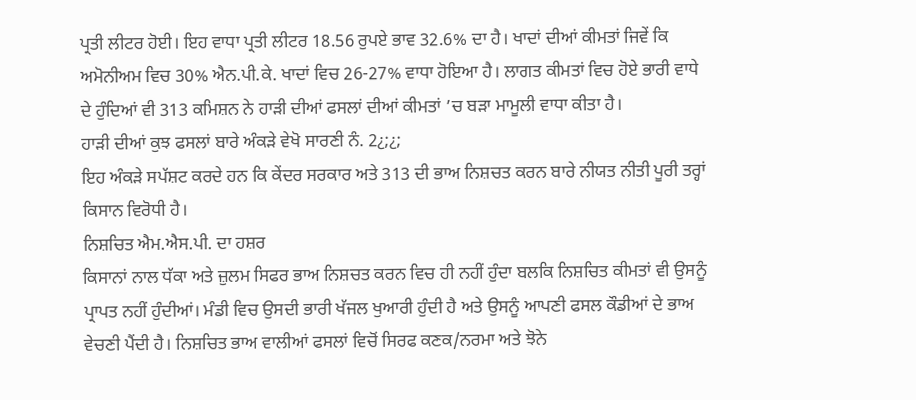ਪ੍ਰਤੀ ਲੀਟਰ ਹੋਈ। ਇਹ ਵਾਧਾ ਪ੍ਰਤੀ ਲੀਟਰ 18.56 ਰੁਪਏ ਭਾਵ 32.6% ਦਾ ਹੈ। ਖਾਦਾਂ ਦੀਆਂ ਕੀਮਤਾਂ ਜਿਵੇਂ ਕਿ ਅਮੋਨੀਅਮ ਵਿਚ 30% ਐਨ.ਪੀ.ਕੇ. ਖਾਦਾਂ ਵਿਚ 26-27% ਵਾਧਾ ਹੋਇਆ ਹੈ। ਲਾਗਤ ਕੀਮਤਾਂ ਵਿਚ ਹੋਏ ਭਾਰੀ ਵਾਧੇ ਦੇ ਹੁੰਦਿਆਂ ਵੀ 313 ਕਮਿਸ਼ਨ ਨੇ ਹਾੜੀ ਦੀਆਂ ਫਸਲਾਂ ਦੀਆਂ ਕੀਮਤਾਂ ’ਚ ਬੜਾ ਮਾਮੂਲੀ ਵਾਧਾ ਕੀਤਾ ਹੈ।
ਹਾੜੀ ਦੀਆਂ ਕੁਝ ਫਸਲਾਂ ਬਾਰੇ ਅੰਕੜੇ ਵੇਖੋ ਸਾਰਣੀ ਨੰ. 2¿;¿;
ਇਹ ਅੰਕੜੇ ਸਪੱਸ਼ਟ ਕਰਦੇ ਹਨ ਕਿ ਕੇਂਦਰ ਸਰਕਾਰ ਅਤੇ 313 ਦੀ ਭਾਅ ਨਿਸ਼ਚਤ ਕਰਨ ਬਾਰੇ ਨੀਯਤ ਨੀਤੀ ਪੂਰੀ ਤਰ੍ਹਾਂ ਕਿਸਾਨ ਵਿਰੋਧੀ ਹੈ।
ਨਿਸ਼ਚਿਤ ਐਮ.ਐਸ.ਪੀ. ਦਾ ਹਸ਼ਰ
ਕਿਸਾਨਾਂ ਨਾਲ ਧੱਕਾ ਅਤੇ ਜ਼ੁਲਮ ਸਿਫਰ ਭਾਅ ਨਿਸ਼ਚਤ ਕਰਨ ਵਿਚ ਹੀ ਨਹੀਂ ਹੁੰਦਾ ਬਲਕਿ ਨਿਸ਼ਚਿਤ ਕੀਮਤਾਂ ਵੀ ਉਸਨੂੰ ਪ੍ਰਾਪਤ ਨਹੀਂ ਹੁੰਦੀਆਂ। ਮੰਡੀ ਵਿਚ ਉਸਦੀ ਭਾਰੀ ਖੱਜਲ ਖੁਆਰੀ ਹੁੰਦੀ ਹੈ ਅਤੇ ਉਸਨੂੰ ਆਪਣੀ ਫਸਲ ਕੌਡੀਆਂ ਦੇ ਭਾਅ ਵੇਚਣੀ ਪੈਂਦੀ ਹੈ। ਨਿਸ਼ਚਿਤ ਭਾਅ ਵਾਲੀਆਂ ਫਸਲਾਂ ਵਿਚੋਂ ਸਿਰਫ ਕਣਕ/ਨਰਮਾ ਅਤੇ ਝੋਨੇ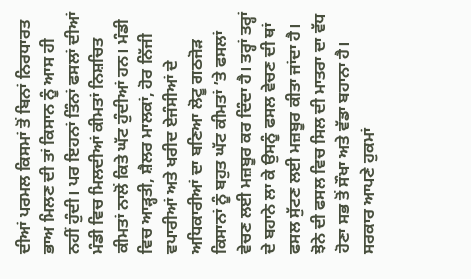ਦੀਆਂ ਪਰਮਲ ਕਿਸਮਾਂ ਤੋਂ ਬਿਨਾਂ ਨਿਰਧਾਰਤ ਭਾਅ ਮਿਲਣ ਦੀ ਤਾਂ ਕਿਸਾਨ ਨੂੰ ਆਸ ਹੀ ਨਹੀਂ ਹੁੰਦੀ। ਪਰ ਇਹਨਾਂ ਤਿੰਨਾਂ ਫਸਲਾਂ ਦੀਆਂ ਮੰਡੀ ਵਿਚ ਮਿਲਦੀਆਂ ਕੀਮਤਾਂ ਨਿਸ਼ਚਿਤ ਕੀਮਤਾਂ ਨਾਲੋਂ ਕਿਤੇ ਘੱਟ ਹੁੰਦੀਆਂ ਹਨ। ਮੰਡੀ ਵਿਚ ਆੜ੍ਹਤੀ, ਸ਼ੈਲਰ ਮਾਲਕਾਂ, ਹੋਰ ਨਿੱਜੀ ਵਪਾਰੀਆਂ ਅਤੇ ਖਰੀਦ ਏਜੰਸੀਆਂ ਦੇ ਅਧਿਕਾਰੀਆਂ ਦਾ ਬਣਿਆ ਲੋਟੂ ਗਠਜੋੜ ਕਿਸਾਨਾਂ ਨੂੰ ਬਹੁਤ ਘੱਟ ਕੀਮਤਾਂ ’ਤੇ ਫਸਲਾਂ ਵੇਚਣ ਲਈ ਮਜ਼ਬੂਰ ਕਰ ਦਿੰਦਾ ਹੈ। ਤਰ੍ਹਾਂ ਤਰ੍ਹਾਂ ਦੇ ਬਹਾਨੇ ਲਾ ਕੇ ਉਸਨੂੰ ਫਸਲ ਵੇਚਣ ਦੀ ਥਾਂ ਫਸਲ ਸੁੱਟਣ ਲਈ ਮਜ਼ਬੂਰ ਕੀਤਾ ਜਾਂਦਾ ਹੈ। ਝੋਨੇ ਦੀ ਫਸਲ ਵਿਚ ਸਿਲ ਦੀ ਮਾਤਰਾ ਦਾ ਵੱਧ ਹੋਣਾ ਸਭ ਤੋਂ ਸੌਖਾ ਅਤੇ ਵੱਡਾ ਬਹਾਨਾ ਹੈ। ਸਰਕਾਰ ਆਪਣੇ ਹੁਕਮਾਂ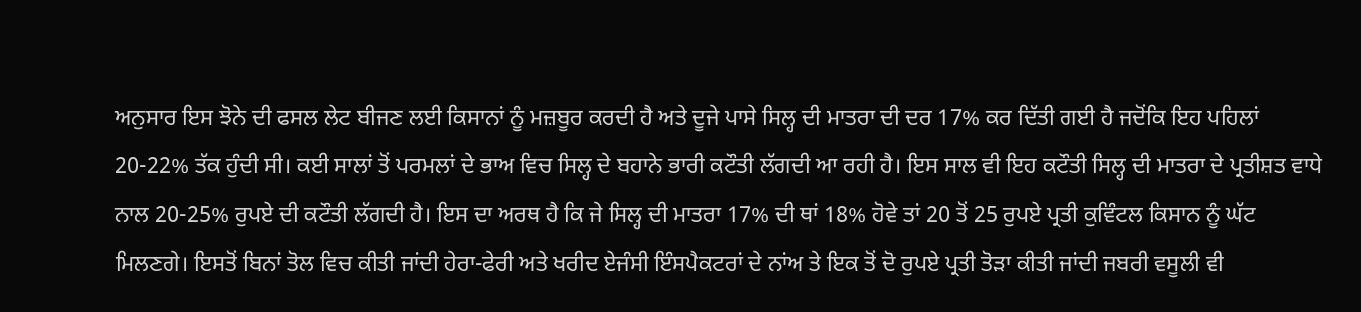ਅਨੁਸਾਰ ਇਸ ਝੋਨੇ ਦੀ ਫਸਲ ਲੇਟ ਬੀਜਣ ਲਈ ਕਿਸਾਨਾਂ ਨੂੰ ਮਜ਼ਬੂਰ ਕਰਦੀ ਹੈ ਅਤੇ ਦੂਜੇ ਪਾਸੇ ਸਿਲ੍ਹ ਦੀ ਮਾਤਰਾ ਦੀ ਦਰ 17% ਕਰ ਦਿੱਤੀ ਗਈ ਹੈ ਜਦੋਂਕਿ ਇਹ ਪਹਿਲਾਂ 20-22% ਤੱਕ ਹੁੰਦੀ ਸੀ। ਕਈ ਸਾਲਾਂ ਤੋਂ ਪਰਮਲਾਂ ਦੇ ਭਾਅ ਵਿਚ ਸਿਲ੍ਹ ਦੇ ਬਹਾਨੇ ਭਾਰੀ ਕਟੌਤੀ ਲੱਗਦੀ ਆ ਰਹੀ ਹੈ। ਇਸ ਸਾਲ ਵੀ ਇਹ ਕਟੌਤੀ ਸਿਲ੍ਹ ਦੀ ਮਾਤਰਾ ਦੇ ਪ੍ਰਤੀਸ਼ਤ ਵਾਧੇ ਨਾਲ 20-25% ਰੁਪਏ ਦੀ ਕਟੌਤੀ ਲੱਗਦੀ ਹੈ। ਇਸ ਦਾ ਅਰਥ ਹੈ ਕਿ ਜੇ ਸਿਲ੍ਹ ਦੀ ਮਾਤਰਾ 17% ਦੀ ਥਾਂ 18% ਹੋਵੇ ਤਾਂ 20 ਤੋਂ 25 ਰੁਪਏ ਪ੍ਰਤੀ ਕੁਵਿੰਟਲ ਕਿਸਾਨ ਨੂੰ ਘੱਟ ਮਿਲਣਗੇ। ਇਸਤੋਂ ਬਿਨਾਂ ਤੋਲ ਵਿਚ ਕੀਤੀ ਜਾਂਦੀ ਹੇਰਾ-ਫੇਰੀ ਅਤੇ ਖਰੀਦ ਏਜੰਸੀ ਇੰਸਪੈਕਟਰਾਂ ਦੇ ਨਾਂਅ ਤੇ ਇਕ ਤੋਂ ਦੋ ਰੁਪਏ ਪ੍ਰਤੀ ਤੋੜਾ ਕੀਤੀ ਜਾਂਦੀ ਜਬਰੀ ਵਸੂਲੀ ਵੀ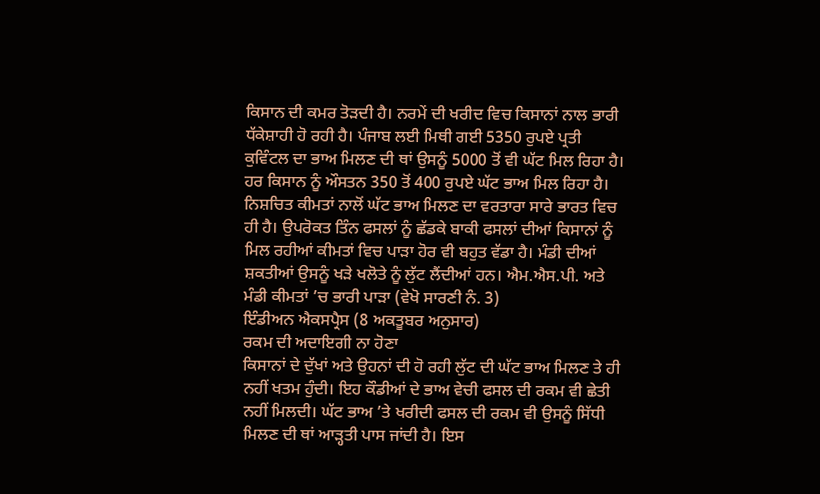ਕਿਸਾਨ ਦੀ ਕਮਰ ਤੋੜਦੀ ਹੈ। ਨਰਮੇਂ ਦੀ ਖਰੀਦ ਵਿਚ ਕਿਸਾਨਾਂ ਨਾਲ ਭਾਰੀ ਧੱਕੇਸ਼ਾਹੀ ਹੋ ਰਹੀ ਹੈ। ਪੰਜਾਬ ਲਈ ਮਿਥੀ ਗਈ 5350 ਰੁਪਏ ਪ੍ਰਤੀ ਕੁਵਿੰਟਲ ਦਾ ਭਾਅ ਮਿਲਣ ਦੀ ਥਾਂ ਉਸਨੂੰ 5000 ਤੋਂ ਵੀ ਘੱਟ ਮਿਲ ਰਿਹਾ ਹੈ। ਹਰ ਕਿਸਾਨ ਨੂੰ ਔਸਤਨ 350 ਤੋਂ 400 ਰੁਪਏ ਘੱਟ ਭਾਅ ਮਿਲ ਰਿਹਾ ਹੈ।
ਨਿਸ਼ਚਿਤ ਕੀਮਤਾਂ ਨਾਲੋਂ ਘੱਟ ਭਾਅ ਮਿਲਣ ਦਾ ਵਰਤਾਰਾ ਸਾਰੇ ਭਾਰਤ ਵਿਚ ਹੀ ਹੈ। ਉਪਰੋਕਤ ਤਿੰਨ ਫਸਲਾਂ ਨੂੰ ਛੱਡਕੇ ਬਾਕੀ ਫਸਲਾਂ ਦੀਆਂ ਕਿਸਾਨਾਂ ਨੂੰ ਮਿਲ ਰਹੀਆਂ ਕੀਮਤਾਂ ਵਿਚ ਪਾੜਾ ਹੋਰ ਵੀ ਬਹੁਤ ਵੱਡਾ ਹੈ। ਮੰਡੀ ਦੀਆਂ ਸ਼ਕਤੀਆਂ ਉਸਨੂੰ ਖੜੇ ਖਲੋਤੇ ਨੂੰ ਲੁੱਟ ਲੈਂਦੀਆਂ ਹਨ। ਐਮ.ਐਸ.ਪੀ. ਅਤੇ ਮੰਡੀ ਕੀਮਤਾਂ ’ਚ ਭਾਰੀ ਪਾੜਾ (ਵੇਖੋ ਸਾਰਣੀ ਨੰ. 3)
ਇੰਡੀਅਨ ਐਕਸਪ੍ਰੈਸ (8 ਅਕਤੂਬਰ ਅਨੁਸਾਰ)
ਰਕਮ ਦੀ ਅਦਾਇਗੀ ਨਾ ਹੋਣਾ
ਕਿਸਾਨਾਂ ਦੇ ਦੁੱਖਾਂ ਅਤੇ ਉਹਨਾਂ ਦੀ ਹੋ ਰਹੀ ਲੁੱਟ ਦੀ ਘੱਟ ਭਾਅ ਮਿਲਣ ਤੇ ਹੀ ਨਹੀਂ ਖਤਮ ਹੁੰਦੀ। ਇਹ ਕੌਡੀਆਂ ਦੇ ਭਾਅ ਵੇਚੀ ਫਸਲ ਦੀ ਰਕਮ ਵੀ ਛੇਤੀ ਨਹੀਂ ਮਿਲਦੀ। ਘੱਟ ਭਾਅ ’ਤੇ ਖਰੀਦੀ ਫਸਲ ਦੀ ਰਕਮ ਵੀ ਉਸਨੂੰ ਸਿੱਧੀ ਮਿਲਣ ਦੀ ਥਾਂ ਆੜ੍ਹਤੀ ਪਾਸ ਜਾਂਦੀ ਹੈ। ਇਸ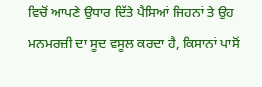ਵਿਚੋਂ ਆਪਣੇ ਉਧਾਰ ਦਿੱਤੇ ਪੈਸਿਆਂ ਜਿਹਨਾਂ ਤੇ ਉਹ ਮਨਮਰਜ਼ੀ ਦਾ ਸੂਦ ਵਸੂਲ ਕਰਦਾ ਹੈ, ਕਿਸਾਨਾਂ ਪਾਸੋਂ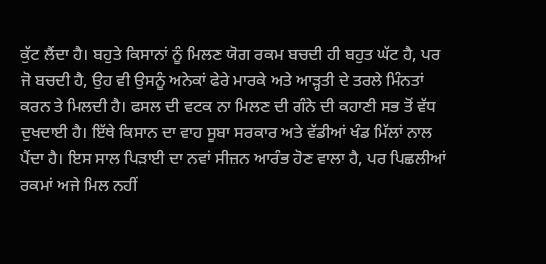ਕੁੱਟ ਲੈਂਦਾ ਹੈ। ਬਹੁਤੇ ਕਿਸਾਨਾਂ ਨੂੰ ਮਿਲਣ ਯੋਗ ਰਕਮ ਬਚਦੀ ਹੀ ਬਹੁਤ ਘੱਟ ਹੈ, ਪਰ ਜੋ ਬਚਦੀ ਹੈ, ਉਹ ਵੀ ਉਸਨੂੰ ਅਨੇਕਾਂ ਫੇਰੇ ਮਾਰਕੇ ਅਤੇ ਆੜ੍ਹਤੀ ਦੇ ਤਰਲੇ ਮਿੰਨਤਾਂ ਕਰਨ ਤੇ ਮਿਲਦੀ ਹੈ। ਫਸਲ ਦੀ ਵਟਕ ਨਾ ਮਿਲਣ ਦੀ ਗੰਨੇ ਦੀ ਕਹਾਣੀ ਸਭ ਤੋਂ ਵੱਧ ਦੁਖਦਾਈ ਹੈ। ਇੱਥੇ ਕਿਸਾਨ ਦਾ ਵਾਹ ਸੂਬਾ ਸਰਕਾਰ ਅਤੇ ਵੱਡੀਆਂ ਖੰਡ ਮਿੱਲਾਂ ਨਾਲ ਪੈਂਦਾ ਹੈ। ਇਸ ਸਾਲ ਪਿੜਾਈ ਦਾ ਨਵਾਂ ਸੀਜ਼ਨ ਆਰੰਭ ਹੋਣ ਵਾਲਾ ਹੈ, ਪਰ ਪਿਛਲੀਆਂ ਰਕਮਾਂ ਅਜੇ ਮਿਲ ਨਹੀਂ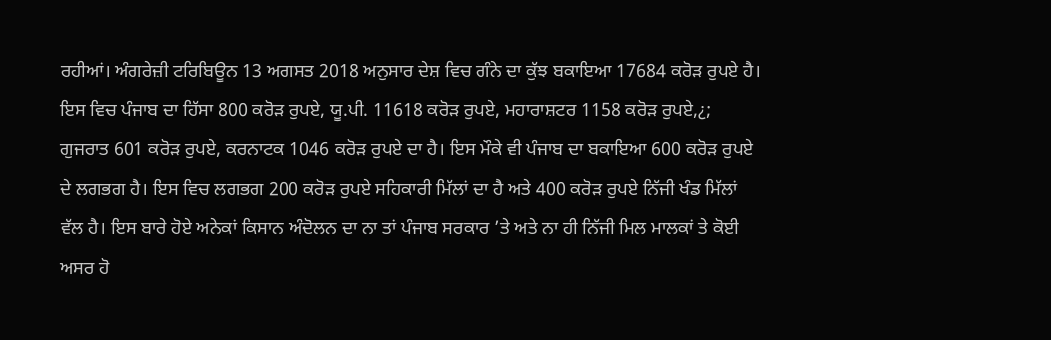ਰਹੀਆਂ। ਅੰਗਰੇਜ਼ੀ ਟਰਿਬਿਊਨ 13 ਅਗਸਤ 2018 ਅਨੁਸਾਰ ਦੇਸ਼ ਵਿਚ ਗੰਨੇ ਦਾ ਕੁੱਝ ਬਕਾਇਆ 17684 ਕਰੋੜ ਰੁਪਏ ਹੈ। ਇਸ ਵਿਚ ਪੰਜਾਬ ਦਾ ਹਿੱਸਾ 800 ਕਰੋੜ ਰੁਪਏ, ਯੂ.ਪੀ. 11618 ਕਰੋੜ ਰੁਪਏ, ਮਹਾਰਾਸ਼ਟਰ 1158 ਕਰੋੜ ਰੁਪਏ,¿; ਗੁਜਰਾਤ 601 ਕਰੋੜ ਰੁਪਏ, ਕਰਨਾਟਕ 1046 ਕਰੋੜ ਰੁਪਏ ਦਾ ਹੈ। ਇਸ ਮੌਕੇ ਵੀ ਪੰਜਾਬ ਦਾ ਬਕਾਇਆ 600 ਕਰੋੜ ਰੁਪਏ ਦੇ ਲਗਭਗ ਹੈ। ਇਸ ਵਿਚ ਲਗਭਗ 200 ਕਰੋੜ ਰੁਪਏ ਸਹਿਕਾਰੀ ਮਿੱਲਾਂ ਦਾ ਹੈ ਅਤੇ 400 ਕਰੋੜ ਰੁਪਏ ਨਿੱਜੀ ਖੰਡ ਮਿੱਲਾਂ ਵੱਲ ਹੈ। ਇਸ ਬਾਰੇ ਹੋਏ ਅਨੇਕਾਂ ਕਿਸਾਨ ਅੰਦੋਲਨ ਦਾ ਨਾ ਤਾਂ ਪੰਜਾਬ ਸਰਕਾਰ ’ਤੇ ਅਤੇ ਨਾ ਹੀ ਨਿੱਜੀ ਮਿਲ ਮਾਲਕਾਂ ਤੇ ਕੋਈ ਅਸਰ ਹੋ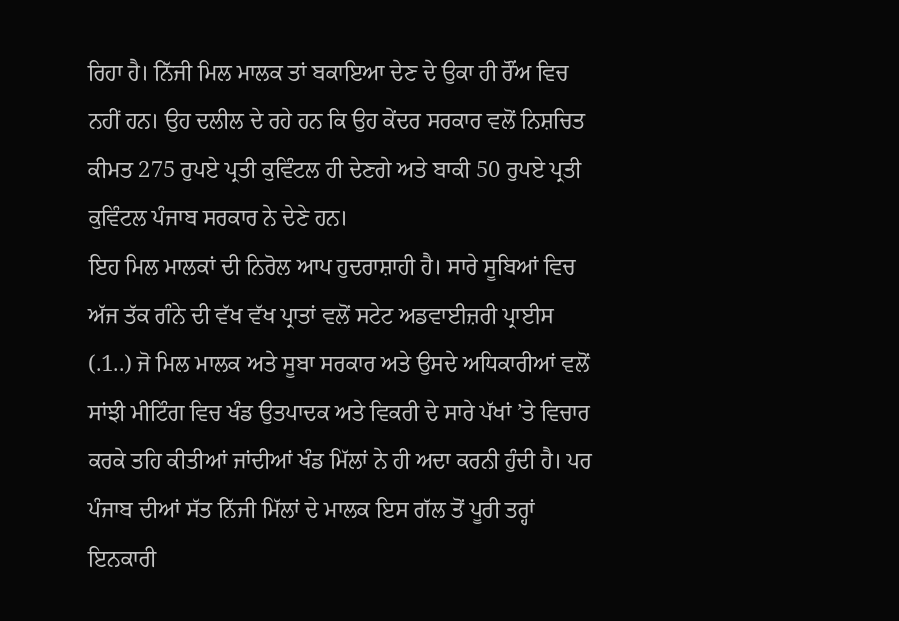ਰਿਹਾ ਹੈ। ਨਿੱਜੀ ਮਿਲ ਮਾਲਕ ਤਾਂ ਬਕਾਇਆ ਦੇਣ ਦੇ ਉਕਾ ਹੀ ਰੌਂਅ ਵਿਚ ਨਹੀਂ ਹਨ। ਉਹ ਦਲੀਲ ਦੇ ਰਹੇ ਹਨ ਕਿ ਉਹ ਕੇਂਦਰ ਸਰਕਾਰ ਵਲੋਂ ਨਿਸ਼ਚਿਤ ਕੀਮਤ 275 ਰੁਪਏ ਪ੍ਰਤੀ ਕੁਵਿੰਟਲ ਹੀ ਦੇਣਗੇ ਅਤੇ ਬਾਕੀ 50 ਰੁਪਏ ਪ੍ਰਤੀ ਕੁਵਿੰਟਲ ਪੰਜਾਬ ਸਰਕਾਰ ਨੇ ਦੇਣੇ ਹਨ।
ਇਹ ਮਿਲ ਮਾਲਕਾਂ ਦੀ ਨਿਰੋਲ ਆਪ ਹੁਦਰਾਸ਼ਾਹੀ ਹੈ। ਸਾਰੇ ਸੂਬਿਆਂ ਵਿਚ ਅੱਜ ਤੱਕ ਗੰਨੇ ਦੀ ਵੱਖ ਵੱਖ ਪ੍ਰਾਤਾਂ ਵਲੋਂ ਸਟੇਟ ਅਡਵਾਈਜ਼ਰੀ ਪ੍ਰਾਈਸ (.1..) ਜੋ ਮਿਲ ਮਾਲਕ ਅਤੇ ਸੂਬਾ ਸਰਕਾਰ ਅਤੇ ਉਸਦੇ ਅਧਿਕਾਰੀਆਂ ਵਲੋਂ ਸਾਂਝੀ ਮੀਟਿੰਗ ਵਿਚ ਖੰਡ ਉਤਪਾਦਕ ਅਤੇ ਵਿਕਰੀ ਦੇ ਸਾਰੇ ਪੱਖਾਂ ’ਤੇ ਵਿਚਾਰ ਕਰਕੇ ਤਹਿ ਕੀਤੀਆਂ ਜਾਂਦੀਆਂ ਖੰਡ ਮਿੱਲਾਂ ਨੇ ਹੀ ਅਦਾ ਕਰਨੀ ਹੁੰਦੀ ਹੈ। ਪਰ ਪੰਜਾਬ ਦੀਆਂ ਸੱਤ ਨਿੱਜੀ ਮਿੱਲਾਂ ਦੇ ਮਾਲਕ ਇਸ ਗੱਲ ਤੋਂ ਪੂਰੀ ਤਰ੍ਹਾਂ ਇਨਕਾਰੀ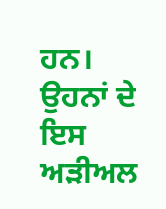ਹਨ। ਉਹਨਾਂ ਦੇ ਇਸ ਅੜੀਅਲ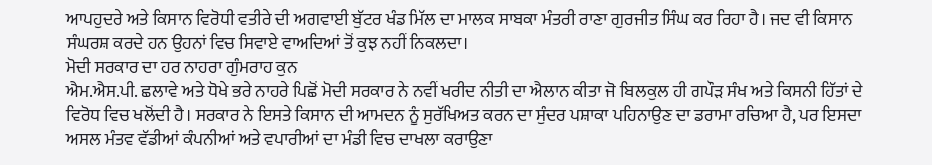ਆਪਹੁਦਰੇ ਅਤੇ ਕਿਸਾਨ ਵਿਰੋਧੀ ਵਤੀਰੇ ਦੀ ਅਗਵਾਈ ਬੁੱਟਰ ਖੰਡ ਮਿੱਲ ਦਾ ਮਾਲਕ ਸਾਬਕਾ ਮੰਤਰੀ ਰਾਣਾ ਗੁਰਜੀਤ ਸਿੰਘ ਕਰ ਰਿਹਾ ਹੈ। ਜਦ ਵੀ ਕਿਸਾਨ ਸੰਘਰਸ਼ ਕਰਦੇ ਹਨ ਉਹਨਾਂ ਵਿਚ ਸਿਵਾਏ ਵਾਅਦਿਆਂ ਤੋਂ ਕੁਝ ਨਹੀਂ ਨਿਕਲਦਾ।
ਮੋਦੀ ਸਰਕਾਰ ਦਾ ਹਰ ਨਾਹਰਾ ਗੁੰਮਰਾਹ ਕੁਨ
ਐਮ.ਐਸ.ਪੀ. ਛਲਾਵੇ ਅਤੇ ਧੋਖੇ ਭਰੇ ਨਾਹਰੇ ਪਿਛੋਂ ਮੋਦੀ ਸਰਕਾਰ ਨੇ ਨਵੀਂ ਖਰੀਦ ਨੀਤੀ ਦਾ ਐਲਾਨ ਕੀਤਾ ਜੋ ਬਿਲਕੁਲ ਹੀ ਗਪੌੜ ਸੰਖ ਅਤੇ ਕਿਸਨੀ ਹਿੱਤਾਂ ਦੇ ਵਿਰੋਧ ਵਿਚ ਖਲੋਂਦੀ ਹੈ। ਸਰਕਾਰ ਨੇ ਇਸਤੇ ਕਿਸਾਨ ਦੀ ਆਮਦਨ ਨੂੰ ਸੁਰੱਖਿਅਤ ਕਰਨ ਦਾ ਸੁੰਦਰ ਪਸ਼ਾਕਾ ਪਹਿਨਾਉਣ ਦਾ ਡਰਾਮਾ ਰਚਿਆ ਹੈ, ਪਰ ਇਸਦਾ ਅਸਲ ਮੰਤਵ ਵੱਡੀਆਂ ਕੰਪਨੀਆਂ ਅਤੇ ਵਪਾਰੀਆਂ ਦਾ ਮੰਡੀ ਵਿਚ ਦਾਖਲਾ ਕਰਾਉਣਾ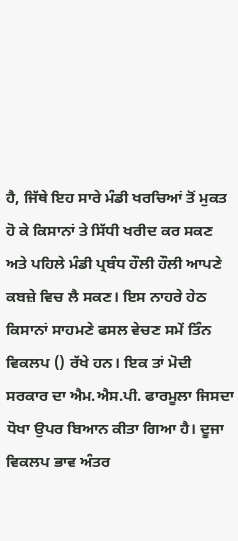ਹੈ, ਜਿੱਥੇ ਇਹ ਸਾਰੇ ਮੰਡੀ ਖਰਚਿਆਂ ਤੋਂ ਮੁਕਤ ਹੋ ਕੇ ਕਿਸਾਨਾਂ ਤੇ ਸਿੱਧੀ ਖਰੀਦ ਕਰ ਸਕਣ ਅਤੇ ਪਹਿਲੇ ਮੰਡੀ ਪ੍ਰਬੰਧ ਹੌਲੀ ਹੌਲੀ ਆਪਣੇ ਕਬਜ਼ੇ ਵਿਚ ਲੈ ਸਕਣ। ਇਸ ਨਾਹਰੇ ਹੇਠ ਕਿਸਾਨਾਂ ਸਾਹਮਣੇ ਫਸਲ ਵੇਚਣ ਸਮੇਂ ਤਿੰਨ ਵਿਕਲਪ () ਰੱਖੇ ਹਨ। ਇਕ ਤਾਂ ਮੋਦੀ ਸਰਕਾਰ ਦਾ ਐਮ.ਐਸ.ਪੀ. ਫਾਰਮੂਲਾ ਜਿਸਦਾ ਧੋਖਾ ਉਪਰ ਬਿਆਨ ਕੀਤਾ ਗਿਆ ਹੈ। ਦੂਜਾ ਵਿਕਲਪ ਭਾਵ ਅੰਤਰ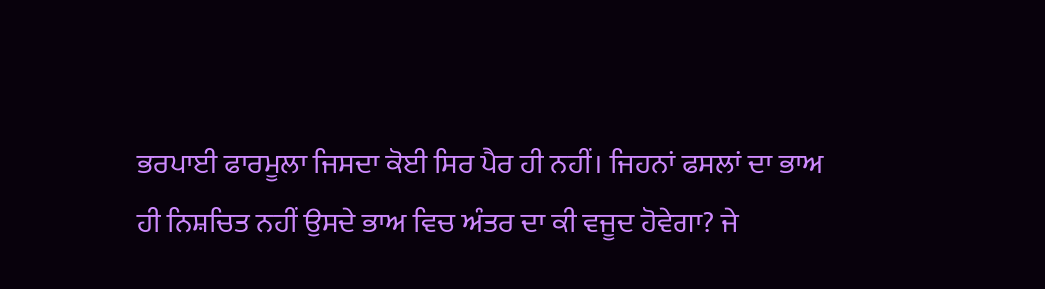ਭਰਪਾਈ ਫਾਰਮੂਲਾ ਜਿਸਦਾ ਕੋਈ ਸਿਰ ਪੈਰ ਹੀ ਨਹੀਂ। ਜਿਹਨਾਂ ਫਸਲਾਂ ਦਾ ਭਾਅ ਹੀ ਨਿਸ਼ਚਿਤ ਨਹੀਂ ਉਸਦੇ ਭਾਅ ਵਿਚ ਅੰਤਰ ਦਾ ਕੀ ਵਜੂਦ ਹੋਵੇਗਾ? ਜੇ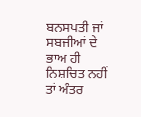ਬਨਸਪਤੀ ਜਾਂ ਸਬਜੀਆਂ ਦੇ ਭਾਅ ਹੀ ਨਿਸ਼ਚਿਤ ਨਹੀਂ ਤਾਂ ਅੰਤਰ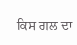ਕਿਸ ਗਲ ਦਾ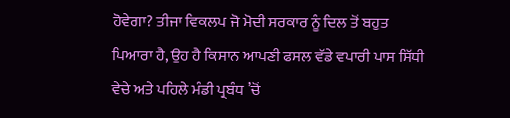ਹੋਵੇਗਾ? ਤੀਜਾ ਵਿਕਲਪ ਜੋ ਮੋਦੀ ਸਰਕਾਰ ਨੂੰ ਦਿਲ ਤੋਂ ਬਹੁਤ ਪਿਆਰਾ ਹੈ, ਉਹ ਹੈ ਕਿਸਾਨ ਆਪਣੀ ਫਸਲ ਵੱਡੇ ਵਪਾਰੀ ਪਾਸ ਸਿੱਧੀ ਵੇਚੇ ਅਤੇ ਪਹਿਲੇ ਮੰਡੀ ਪ੍ਰਬੰਧ ’ਚੋਂ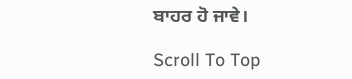ਬਾਹਰ ਹੋ ਜਾਵੇ।

Scroll To Top